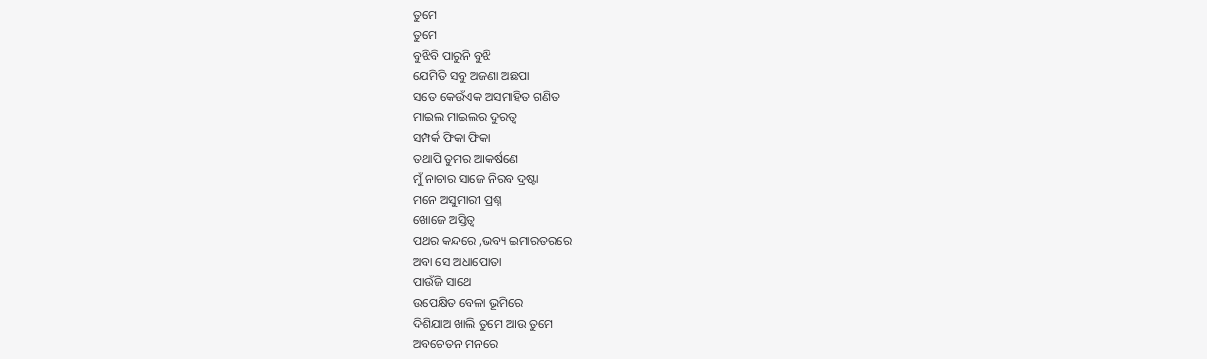ତୁମେ
ତୁମେ
ବୁଝିବି ପାରୁନି ବୁଝି
ଯେମିତି ସବୁ ଅଜଣା ଅଛପା
ସତେ କେଉଁଏକ ଅସମାହିତ ଗଣିତ
ମାଇଲ ମାଇଲର ଦୁରତ୍ବ
ସମ୍ପର୍କ ଫିକା ଫିକା
ତଥାପି ତୁମର ଆକର୍ଷଣେ
ମୁଁ ନାଚାର ସାଜେ ନିରବ ଦ୍ରଷ୍ଟା
ମନେ ଅସୁମାରୀ ପ୍ରଶ୍ନ
ଖୋଜେ ଅସ୍ତିତ୍ବ
ପଥର କନ୍ଦରେ ,ଭବ୍ୟ ଇମାରତରରେ
ଅବା ସେ ଅଧାପୋତା
ପାଉଁଜି ସାଥେ
ଉପେକ୍ଷିତ ବେଳା ଭୂମିରେ
ଦିଶିଯାଅ ଖାଲି ତୁମେ ଆଉ ତୁମେ
ଅବଚେତନ ମନରେ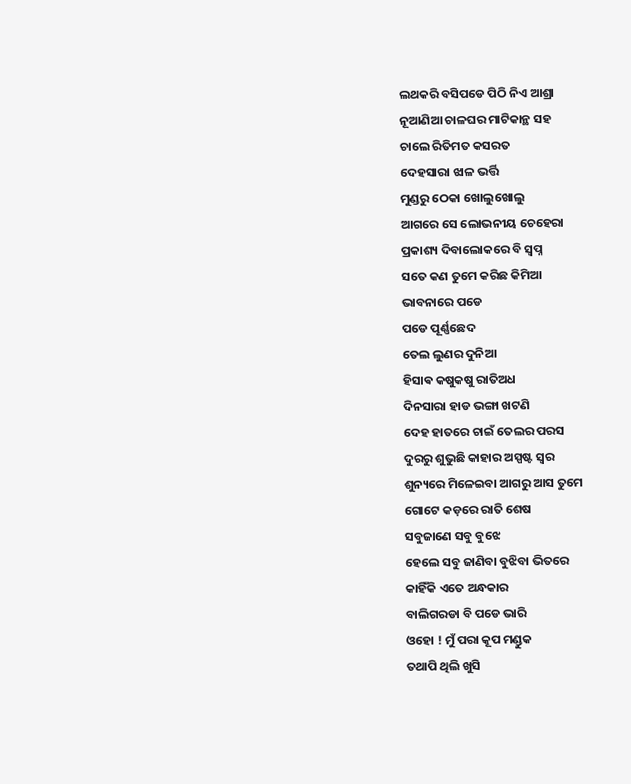ଲଥକରି ବସିପଡେ ପିଠି ନିଏ ଆଶ୍ରା
ନୂଆଣିଆ ଚାଳଘର ମାଟିକାନ୍ଥ ସହ
ଚାଲେ ରିତିମତ କସରତ
ଦେହସାରା ଝାଳ ଭର୍ତ୍ତି
ମୁଣ୍ଡରୁ ଠେକା ଖୋଲୁଖୋଲୁ
ଆଗରେ ସେ ଲୋଭନୀୟ ଚେହେରା
ପ୍ରକାଶ୍ୟ ଦିବାଲୋକରେ ବି ସ୍ବପ୍ନ
ସତେ କଣ ତୁମେ କରିଛ କିମିଆ
ଭାବନାରେ ପଡେ
ପଡେ ପୂର୍ଣ୍ଣଛେଦ
ତେଲ ଲୁଣର ଦୁନିଆ
ହିସାଵ କଷୁକଷୁ ରାତିଅଧ
ଦିନସାରା ହାଡ ଭଙ୍ଗା ଖଟଣି
ଦେହ ହାତରେ ଚାଇଁ ତେଲର ପରସ
ଦୁରରୁ ଶୁଭୁଛି କାହାର ଅସ୍ପଷ୍ଟ ସ୍ବର
ଶୁନ୍ୟରେ ମିଳେଇବା ଆଗରୁ ଆସ ତୁମେ
ଗୋଟେ କଡ଼ରେ ରାତି ଶେଷ
ସବୁଜାଣେ ସବୁ ବୁଝେ
ହେଲେ ସବୁ ଜାଣିବା ବୁଝିବା ଭିତରେ
କାହିଁକି ଏତେ ଅନ୍ଧକାର
ବାଲିଗରଡା ବି ପଡେ ଭାରି
ଓହୋ ! ମୁଁ ପରା କୂପ ମଣ୍ଡୁକ
ତଥାପି ଥିଲି ଖୁସି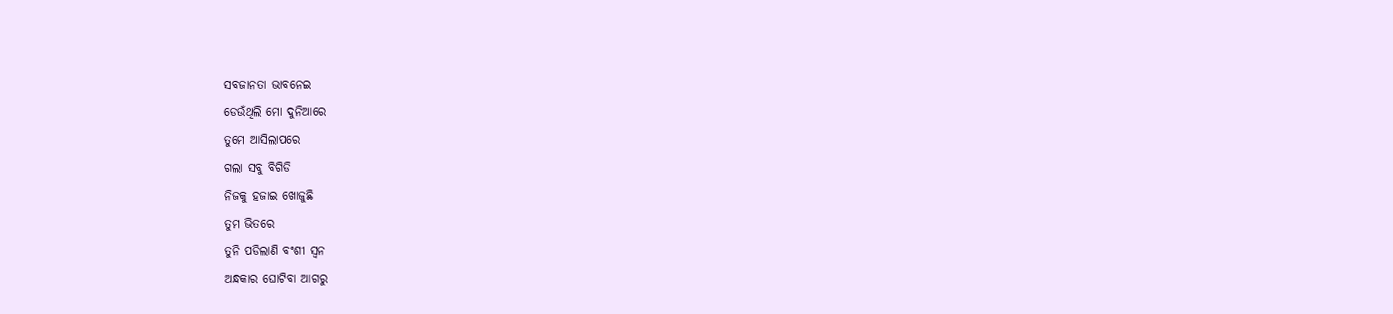ସବଜାନତା ଭାବନେଇ
ଡେଉଁଥିଲି ମୋ ଦୁନିଆରେ
ତୁମେ ଆସିଲାପରେ
ଗଲା ସବୁ ବିଗିଡି
ନିଜକୁ ହଜାଇ ଖୋଜୁଛି
ତୁମ ଭିତରେ
ତୁନି ପଡିଲାଣି ବଂଶୀ ସ୍ବନ
ଅନ୍ଧକାର ଘୋଟିବା ଆଗରୁ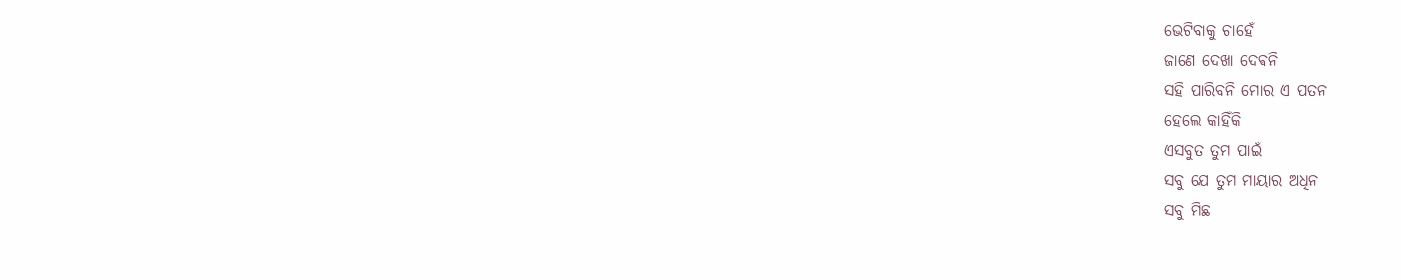ଭେଟିବାକୁ ଚାହେଁ
ଜାଣେ ଦେଖା ଦେଵନି
ସହି ପାରିବନି ମୋର ଏ ପତନ
ହେଲେ କାହିଁକି
ଏସବୁତ ତୁମ ପାଇଁ
ସବୁ ଯେ ତୁମ ମାୟାର ଅଧିନ
ସବୁ ମିଛ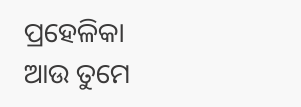ପ୍ରହେଳିକା
ଆଉ ତୁମେ